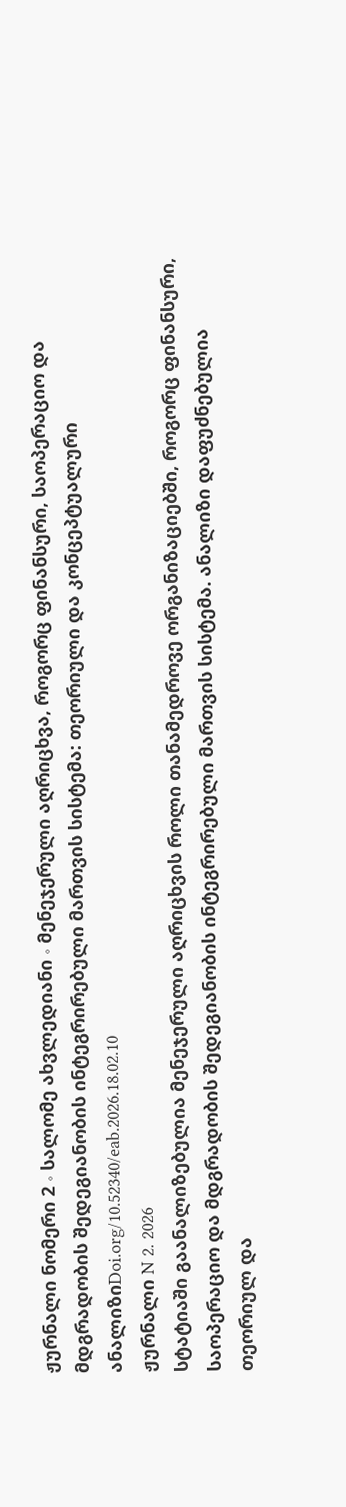ჟურნალი ნომერი 2 ∘ სალომე ახვლედიანი ∘ მენეჯერული აღრიცხვა, როგორც ფინანსური, საოპერაციო და მდგრადობის შედეგიანობის ინტეგრირებული მართვის სისტემა: თეორიული და კონცეპტუალური ანალიზიDoi.org/10.52340/eab.2026.18.02.10
ჟურნალი N 2. 2026
სტატიაში გაანალიზებულია მენეჯერული აღრიცხვის როლი თანამედროვე ორგანიზაციებში, როგორც ფინანსური, საოპერაციო და მდგრადობის შედეგიანობის ინტეგრირებული მართვის სისტემა. ანალიზი დაფუძნებულია თეორიულ და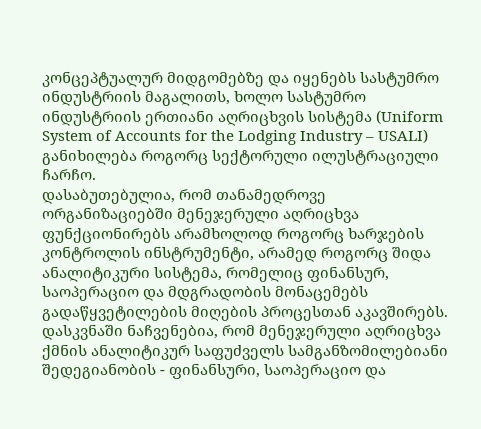კონცეპტუალურ მიდგომებზე და იყენებს სასტუმრო ინდუსტრიის მაგალითს, ხოლო სასტუმრო ინდუსტრიის ერთიანი აღრიცხვის სისტემა (Uniform System of Accounts for the Lodging Industry – USALI) განიხილება როგორც სექტორული ილუსტრაციული ჩარჩო.
დასაბუთებულია, რომ თანამედროვე ორგანიზაციებში მენეჯერული აღრიცხვა ფუნქციონირებს არამხოლოდ როგორც ხარჯების კონტროლის ინსტრუმენტი, არამედ როგორც შიდა ანალიტიკური სისტემა, რომელიც ფინანსურ, საოპერაციო და მდგრადობის მონაცემებს გადაწყვეტილების მიღების პროცესთან აკავშირებს.
დასკვნაში ნაჩვენებია, რომ მენეჯერული აღრიცხვა ქმნის ანალიტიკურ საფუძველს სამგანზომილებიანი შედეგიანობის - ფინანსური, საოპერაციო და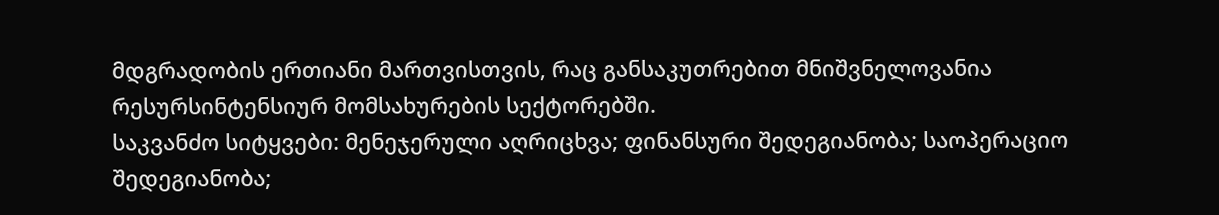მდგრადობის ერთიანი მართვისთვის, რაც განსაკუთრებით მნიშვნელოვანია რესურსინტენსიურ მომსახურების სექტორებში.
საკვანძო სიტყვები: მენეჯერული აღრიცხვა; ფინანსური შედეგიანობა; საოპერაციო შედეგიანობა;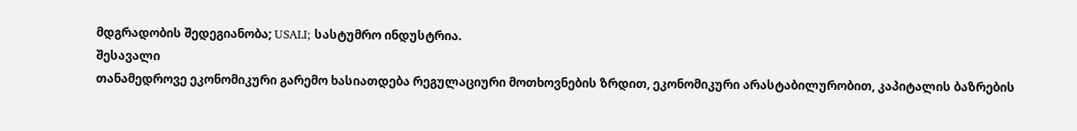მდგრადობის შედეგიანობა; USALI; სასტუმრო ინდუსტრია.
შესავალი
თანამედროვე ეკონომიკური გარემო ხასიათდება რეგულაციური მოთხოვნების ზრდით, ეკონომიკური არასტაბილურობით, კაპიტალის ბაზრების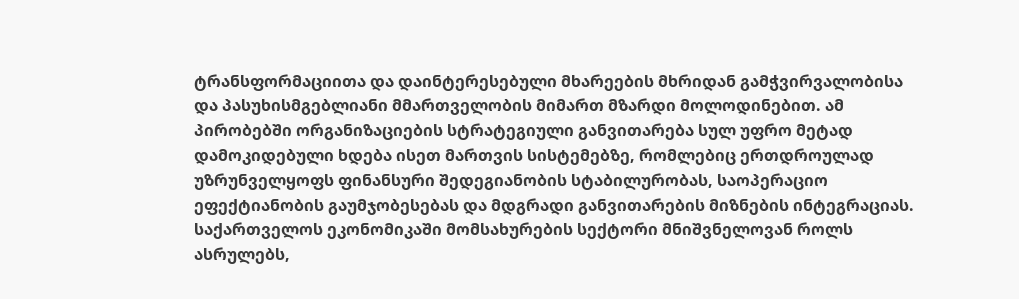ტრანსფორმაციითა და დაინტერესებული მხარეების მხრიდან გამჭვირვალობისა და პასუხისმგებლიანი მმართველობის მიმართ მზარდი მოლოდინებით. ამ პირობებში ორგანიზაციების სტრატეგიული განვითარება სულ უფრო მეტად დამოკიდებული ხდება ისეთ მართვის სისტემებზე, რომლებიც ერთდროულად უზრუნველყოფს ფინანსური შედეგიანობის სტაბილურობას, საოპერაციო ეფექტიანობის გაუმჯობესებას და მდგრადი განვითარების მიზნების ინტეგრაციას.
საქართველოს ეკონომიკაში მომსახურების სექტორი მნიშვნელოვან როლს ასრულებს,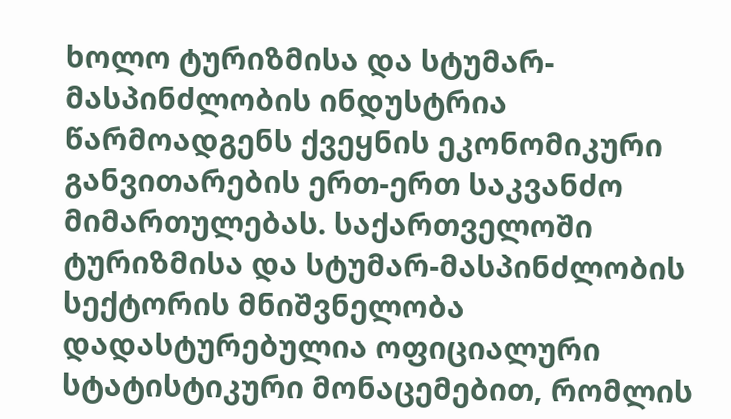ხოლო ტურიზმისა და სტუმარ-მასპინძლობის ინდუსტრია წარმოადგენს ქვეყნის ეკონომიკური განვითარების ერთ-ერთ საკვანძო მიმართულებას. საქართველოში ტურიზმისა და სტუმარ-მასპინძლობის სექტორის მნიშვნელობა დადასტურებულია ოფიციალური სტატისტიკური მონაცემებით, რომლის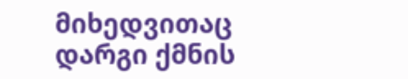მიხედვითაც დარგი ქმნის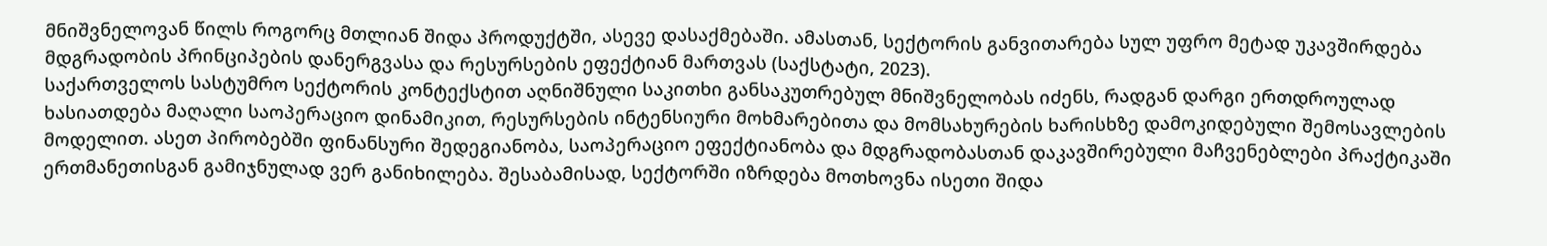მნიშვნელოვან წილს როგორც მთლიან შიდა პროდუქტში, ასევე დასაქმებაში. ამასთან, სექტორის განვითარება სულ უფრო მეტად უკავშირდება მდგრადობის პრინციპების დანერგვასა და რესურსების ეფექტიან მართვას (საქსტატი, 2023).
საქართველოს სასტუმრო სექტორის კონტექსტით აღნიშნული საკითხი განსაკუთრებულ მნიშვნელობას იძენს, რადგან დარგი ერთდროულად ხასიათდება მაღალი საოპერაციო დინამიკით, რესურსების ინტენსიური მოხმარებითა და მომსახურების ხარისხზე დამოკიდებული შემოსავლების მოდელით. ასეთ პირობებში ფინანსური შედეგიანობა, საოპერაციო ეფექტიანობა და მდგრადობასთან დაკავშირებული მაჩვენებლები პრაქტიკაში ერთმანეთისგან გამიჯნულად ვერ განიხილება. შესაბამისად, სექტორში იზრდება მოთხოვნა ისეთი შიდა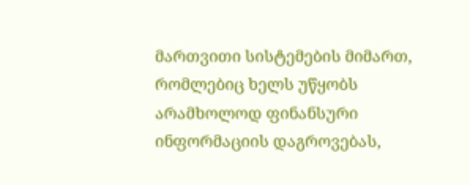მართვითი სისტემების მიმართ, რომლებიც ხელს უწყობს არამხოლოდ ფინანსური ინფორმაციის დაგროვებას,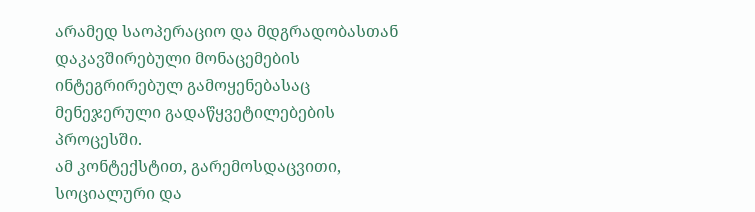არამედ საოპერაციო და მდგრადობასთან დაკავშირებული მონაცემების ინტეგრირებულ გამოყენებასაც მენეჯერული გადაწყვეტილებების პროცესში.
ამ კონტექსტით, გარემოსდაცვითი, სოციალური და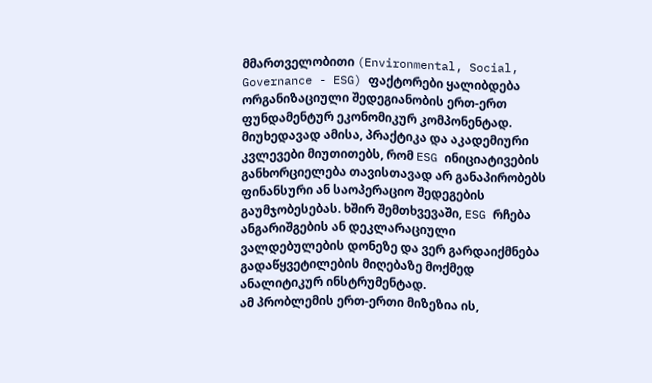მმართველობითი (Environmental, Social, Governance - ESG) ფაქტორები ყალიბდება ორგანიზაციული შედეგიანობის ერთ-ერთ ფუნდამენტურ ეკონომიკურ კომპონენტად. მიუხედავად ამისა, პრაქტიკა და აკადემიური კვლევები მიუთითებს, რომ ESG ინიციატივების განხორციელება თავისთავად არ განაპირობებს ფინანსური ან საოპერაციო შედეგების გაუმჯობესებას. ხშირ შემთხვევაში, ESG რჩება ანგარიშგების ან დეკლარაციული ვალდებულების დონეზე და ვერ გარდაიქმნება გადაწყვეტილების მიღებაზე მოქმედ ანალიტიკურ ინსტრუმენტად.
ამ პრობლემის ერთ-ერთი მიზეზია ის,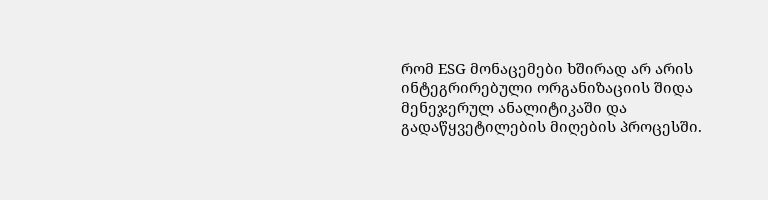რომ ESG მონაცემები ხშირად არ არის ინტეგრირებული ორგანიზაციის შიდა მენეჯერულ ანალიტიკაში და გადაწყვეტილების მიღების პროცესში.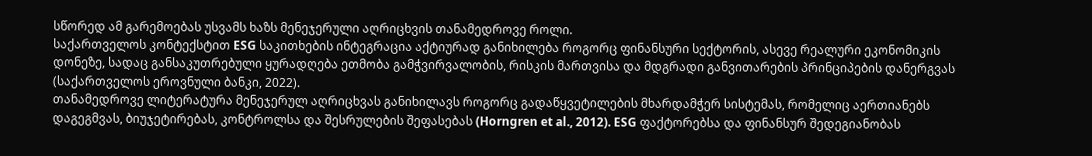სწორედ ამ გარემოებას უსვამს ხაზს მენეჯერული აღრიცხვის თანამედროვე როლი.
საქართველოს კონტექსტით ESG საკითხების ინტეგრაცია აქტიურად განიხილება როგორც ფინანსური სექტორის, ასევე რეალური ეკონომიკის დონეზე, სადაც განსაკუთრებული ყურადღება ეთმობა გამჭვირვალობის, რისკის მართვისა და მდგრადი განვითარების პრინციპების დანერგვას (საქართველოს ეროვნული ბანკი, 2022).
თანამედროვე ლიტერატურა მენეჯერულ აღრიცხვას განიხილავს როგორც გადაწყვეტილების მხარდამჭერ სისტემას, რომელიც აერთიანებს დაგეგმვას, ბიუჯეტირებას, კონტროლსა და შესრულების შეფასებას (Horngren et al., 2012). ESG ფაქტორებსა და ფინანსურ შედეგიანობას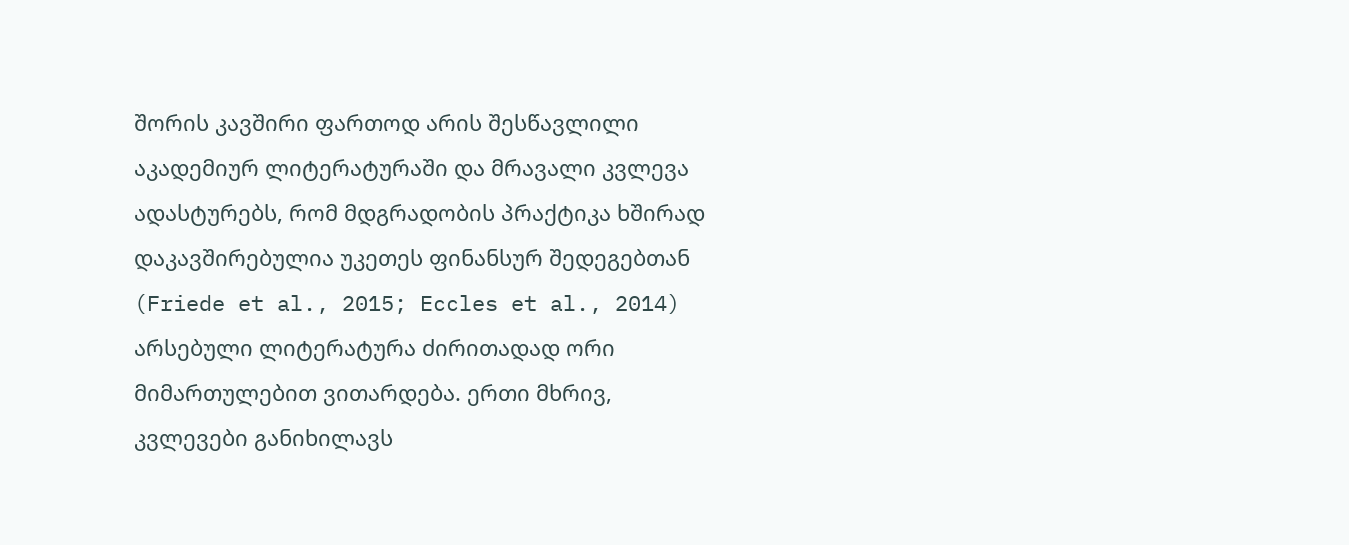შორის კავშირი ფართოდ არის შესწავლილი აკადემიურ ლიტერატურაში და მრავალი კვლევა ადასტურებს, რომ მდგრადობის პრაქტიკა ხშირად დაკავშირებულია უკეთეს ფინანსურ შედეგებთან (Friede et al., 2015; Eccles et al., 2014)
არსებული ლიტერატურა ძირითადად ორი მიმართულებით ვითარდება. ერთი მხრივ, კვლევები განიხილავს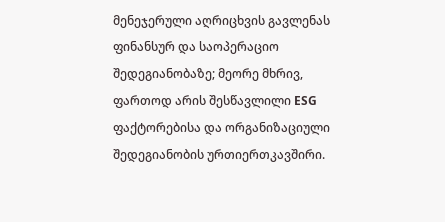მენეჯერული აღრიცხვის გავლენას ფინანსურ და საოპერაციო შედეგიანობაზე; მეორე მხრივ, ფართოდ არის შესწავლილი ESG ფაქტორებისა და ორგანიზაციული შედეგიანობის ურთიერთკავშირი.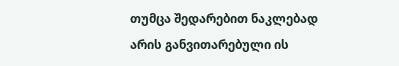თუმცა შედარებით ნაკლებად არის განვითარებული ის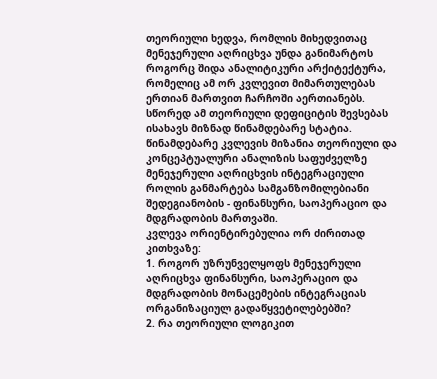თეორიული ხედვა, რომლის მიხედვითაც მენეჯერული აღრიცხვა უნდა განიმარტოს როგორც შიდა ანალიტიკური არქიტექტურა, რომელიც ამ ორ კვლევით მიმართულებას ერთიან მართვით ჩარჩოში აერთიანებს. სწორედ ამ თეორიული დეფიციტის შევსებას ისახავს მიზნად წინამდებარე სტატია.
წინამდებარე კვლევის მიზანია თეორიული და კონცეპტუალური ანალიზის საფუძველზე მენეჯერული აღრიცხვის ინტეგრაციული როლის განმარტება სამგანზომილებიანი შედეგიანობის - ფინანსური, საოპერაციო და მდგრადობის მართვაში.
კვლევა ორიენტირებულია ორ ძირითად კითხვაზე:
1. როგორ უზრუნველყოფს მენეჯერული აღრიცხვა ფინანსური, საოპერაციო და მდგრადობის მონაცემების ინტეგრაციას ორგანიზაციულ გადაწყვეტილებებში?
2. რა თეორიული ლოგიკით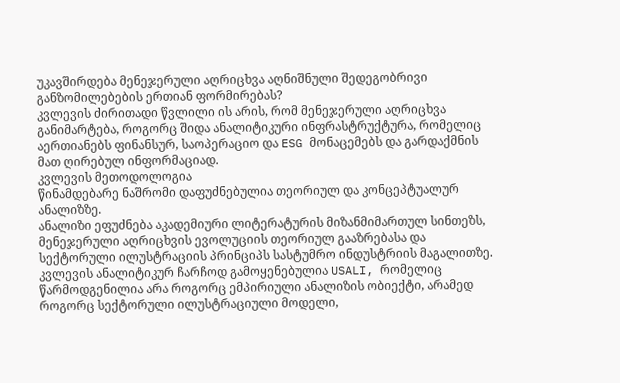უკავშირდება მენეჯერული აღრიცხვა აღნიშნული შედეგობრივი განზომილებების ერთიან ფორმირებას?
კვლევის ძირითადი წვლილი ის არის, რომ მენეჯერული აღრიცხვა განიმარტება, როგორც შიდა ანალიტიკური ინფრასტრუქტურა, რომელიც აერთიანებს ფინანსურ, საოპერაციო და ESG მონაცემებს და გარდაქმნის მათ ღირებულ ინფორმაციად.
კვლევის მეთოდოლოგია
წინამდებარე ნაშრომი დაფუძნებულია თეორიულ და კონცეპტუალურ ანალიზზე.
ანალიზი ეფუძნება აკადემიური ლიტერატურის მიზანმიმართულ სინთეზს, მენეჯერული აღრიცხვის ევოლუციის თეორიულ გააზრებასა და სექტორული ილუსტრაციის პრინციპს სასტუმრო ინდუსტრიის მაგალითზე.
კვლევის ანალიტიკურ ჩარჩოდ გამოყენებულია USALI, რომელიც წარმოდგენილია არა როგორც ემპირიული ანალიზის ობიექტი, არამედ როგორც სექტორული ილუსტრაციული მოდელი,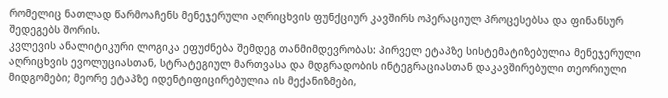რომელიც ნათლად წარმოაჩენს მენეჯერული აღრიცხვის ფუნქციურ კავშირს ოპერაციულ პროცესებსა და ფინანსურ შედეგებს შორის.
კვლევის ანალიტიკური ლოგიკა ეფუძნება შემდეგ თანმიმდევრობას: პირველ ეტაპზე სისტემატიზებულია მენეჯერული აღრიცხვის ევოლუციასთან, სტრატეგიულ მართვასა და მდგრადობის ინტეგრაციასთან დაკავშირებული თეორიული მიდგომები; მეორე ეტაპზე იდენტიფიცირებულია ის მექანიზმები,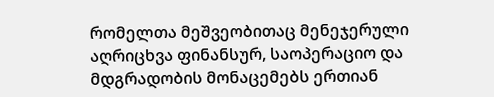რომელთა მეშვეობითაც მენეჯერული აღრიცხვა ფინანსურ, საოპერაციო და მდგრადობის მონაცემებს ერთიან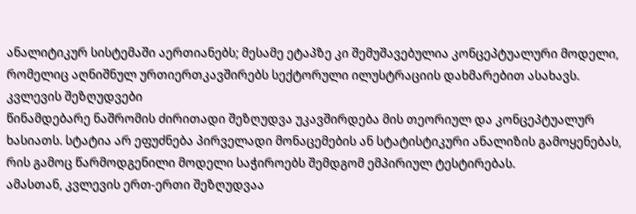ანალიტიკურ სისტემაში აერთიანებს; მესამე ეტაპზე კი შემუშავებულია კონცეპტუალური მოდელი, რომელიც აღნიშნულ ურთიერთკავშირებს სექტორული ილუსტრაციის დახმარებით ასახავს.
კვლევის შეზღუდვები
წინამდებარე ნაშრომის ძირითადი შეზღუდვა უკავშირდება მის თეორიულ და კონცეპტუალურ ხასიათს. სტატია არ ეფუძნება პირველადი მონაცემების ან სტატისტიკური ანალიზის გამოყენებას, რის გამოც წარმოდგენილი მოდელი საჭიროებს შემდგომ ემპირიულ ტესტირებას.
ამასთან, კვლევის ერთ-ერთი შეზღუდვაა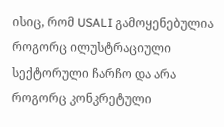ისიც, რომ USALI გამოყენებულია როგორც ილუსტრაციული სექტორული ჩარჩო და არა როგორც კონკრეტული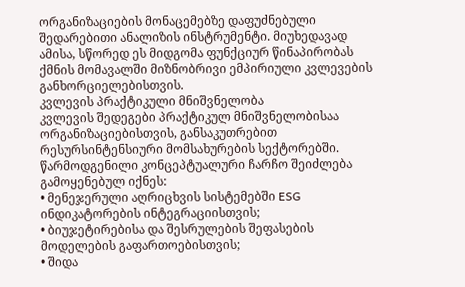ორგანიზაციების მონაცემებზე დაფუძნებული შედარებითი ანალიზის ინსტრუმენტი. მიუხედავად ამისა, სწორედ ეს მიდგომა ფუნქციურ წინაპირობას ქმნის მომავალში მიზნობრივი ემპირიული კვლევების განხორციელებისთვის.
კვლევის პრაქტიკული მნიშვნელობა
კვლევის შედეგები პრაქტიკულ მნიშვნელობისაა ორგანიზაციებისთვის, განსაკუთრებით რესურსინტენსიური მომსახურების სექტორებში. წარმოდგენილი კონცეპტუალური ჩარჩო შეიძლება გამოყენებულ იქნეს:
• მენეჯერული აღრიცხვის სისტემებში ESG ინდიკატორების ინტეგრაციისთვის;
• ბიუჯეტირებისა და შესრულების შეფასების მოდელების გაფართოებისთვის;
• შიდა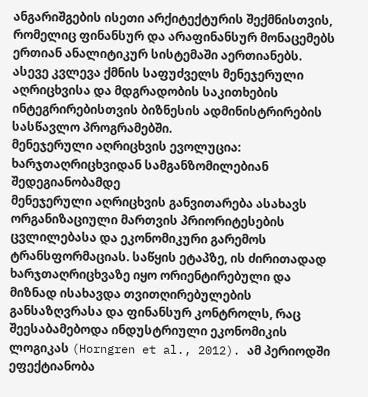ანგარიშგების ისეთი არქიტექტურის შექმნისთვის, რომელიც ფინანსურ და არაფინანსურ მონაცემებს ერთიან ანალიტიკურ სისტემაში აერთიანებს.
ასევე კვლევა ქმნის საფუძველს მენეჯერული აღრიცხვისა და მდგრადობის საკითხების ინტეგრირებისთვის ბიზნესის ადმინისტრირების სასწავლო პროგრამებში.
მენეჯერული აღრიცხვის ევოლუცია: ხარჯთაღრიცხვიდან სამგანზომილებიან შედეგიანობამდე
მენეჯერული აღრიცხვის განვითარება ასახავს ორგანიზაციული მართვის პრიორიტესების ცვლილებასა და ეკონომიკური გარემოს ტრანსფორმაციას. საწყის ეტაპზე, ის ძირითადად ხარჯთაღრიცხვაზე იყო ორიენტირებული და მიზნად ისახავდა თვითღირებულების განსაზღვრასა და ფინანსურ კონტროლს, რაც შეესაბამებოდა ინდუსტრიული ეკონომიკის ლოგიკას (Horngren et al., 2012). ამ პერიოდში ეფექტიანობა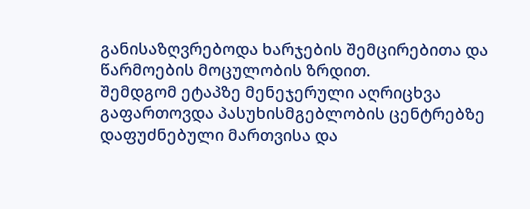განისაზღვრებოდა ხარჯების შემცირებითა და წარმოების მოცულობის ზრდით.
შემდგომ ეტაპზე მენეჯერული აღრიცხვა გაფართოვდა პასუხისმგებლობის ცენტრებზე დაფუძნებული მართვისა და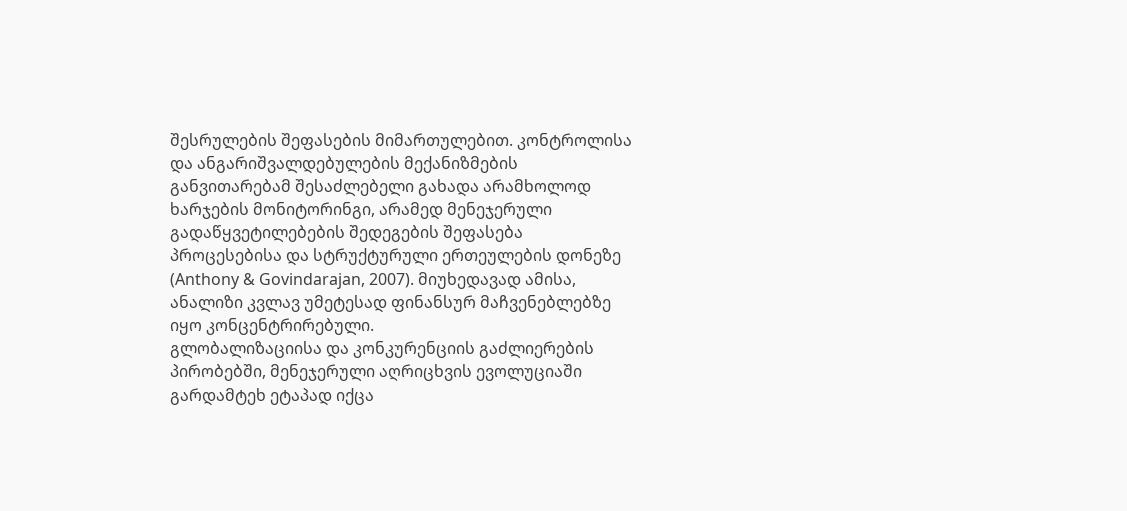შესრულების შეფასების მიმართულებით. კონტროლისა და ანგარიშვალდებულების მექანიზმების განვითარებამ შესაძლებელი გახადა არამხოლოდ ხარჯების მონიტორინგი, არამედ მენეჯერული გადაწყვეტილებების შედეგების შეფასება პროცესებისა და სტრუქტურული ერთეულების დონეზე (Anthony & Govindarajan, 2007). მიუხედავად ამისა, ანალიზი კვლავ უმეტესად ფინანსურ მაჩვენებლებზე იყო კონცენტრირებული.
გლობალიზაციისა და კონკურენციის გაძლიერების პირობებში, მენეჯერული აღრიცხვის ევოლუციაში გარდამტეხ ეტაპად იქცა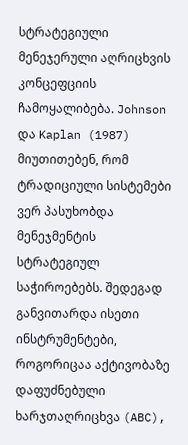სტრატეგიული მენეჯერული აღრიცხვის კონცეფციის ჩამოყალიბება. Johnson და Kaplan (1987) მიუთითებენ, რომ ტრადიციული სისტემები ვერ პასუხობდა მენეჯმენტის სტრატეგიულ საჭიროებებს. შედეგად განვითარდა ისეთი ინსტრუმენტები, როგორიცაა აქტივობაზე დაფუძნებული ხარჯთაღრიცხვა (ABC),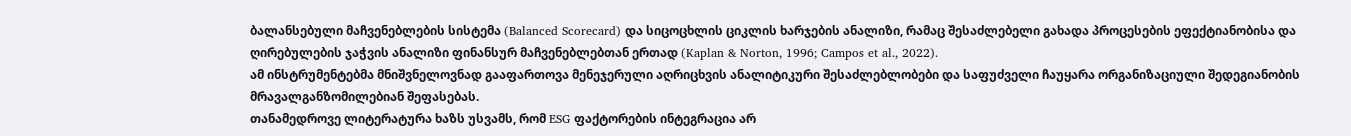ბალანსებული მაჩვენებლების სისტემა (Balanced Scorecard) და სიცოცხლის ციკლის ხარჯების ანალიზი, რამაც შესაძლებელი გახადა პროცესების ეფექტიანობისა და ღირებულების ჯაჭვის ანალიზი ფინანსურ მაჩვენებლებთან ერთად (Kaplan & Norton, 1996; Campos et al., 2022).
ამ ინსტრუმენტებმა მნიშვნელოვნად გააფართოვა მენეჯერული აღრიცხვის ანალიტიკური შესაძლებლობები და საფუძველი ჩაუყარა ორგანიზაციული შედეგიანობის მრავალგანზომილებიან შეფასებას.
თანამედროვე ლიტერატურა ხაზს უსვამს, რომ ESG ფაქტორების ინტეგრაცია არ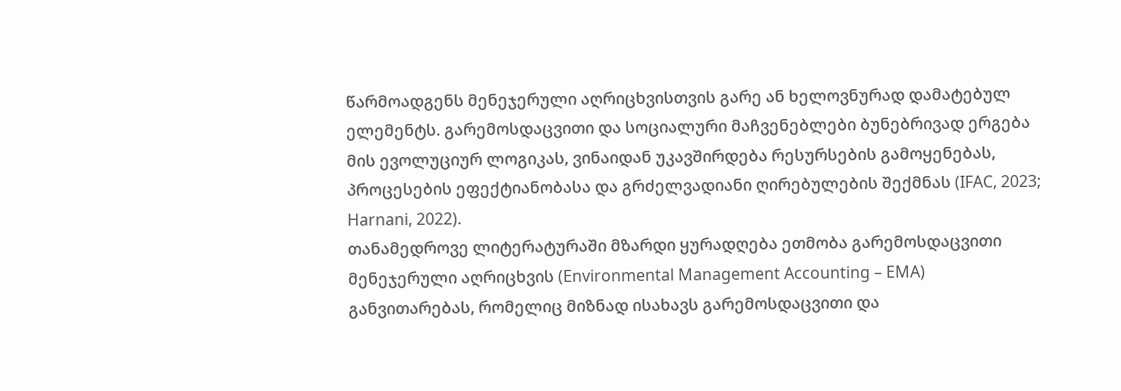წარმოადგენს მენეჯერული აღრიცხვისთვის გარე ან ხელოვნურად დამატებულ ელემენტს. გარემოსდაცვითი და სოციალური მაჩვენებლები ბუნებრივად ერგება მის ევოლუციურ ლოგიკას, ვინაიდან უკავშირდება რესურსების გამოყენებას, პროცესების ეფექტიანობასა და გრძელვადიანი ღირებულების შექმნას (IFAC, 2023; Harnani, 2022).
თანამედროვე ლიტერატურაში მზარდი ყურადღება ეთმობა გარემოსდაცვითი მენეჯერული აღრიცხვის (Environmental Management Accounting – EMA) განვითარებას, რომელიც მიზნად ისახავს გარემოსდაცვითი და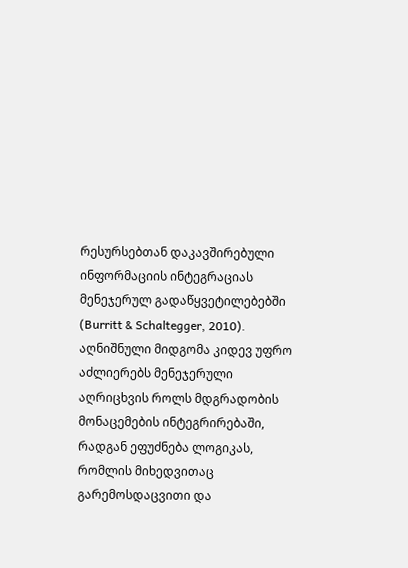რესურსებთან დაკავშირებული ინფორმაციის ინტეგრაციას მენეჯერულ გადაწყვეტილებებში (Burritt & Schaltegger, 2010). აღნიშნული მიდგომა კიდევ უფრო აძლიერებს მენეჯერული აღრიცხვის როლს მდგრადობის მონაცემების ინტეგრირებაში, რადგან ეფუძნება ლოგიკას, რომლის მიხედვითაც გარემოსდაცვითი და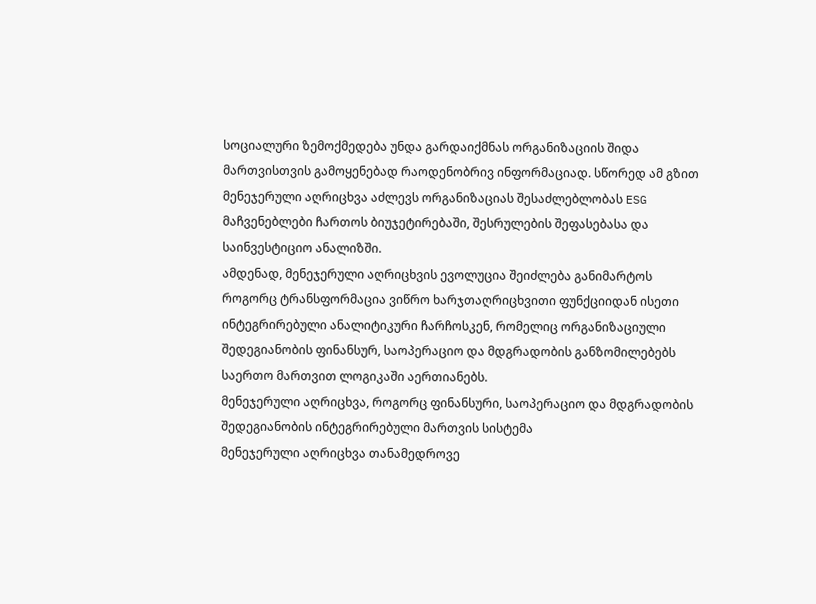სოციალური ზემოქმედება უნდა გარდაიქმნას ორგანიზაციის შიდა მართვისთვის გამოყენებად რაოდენობრივ ინფორმაციად. სწორედ ამ გზით მენეჯერული აღრიცხვა აძლევს ორგანიზაციას შესაძლებლობას ESG მაჩვენებლები ჩართოს ბიუჯეტირებაში, შესრულების შეფასებასა და საინვესტიციო ანალიზში.
ამდენად, მენეჯერული აღრიცხვის ევოლუცია შეიძლება განიმარტოს როგორც ტრანსფორმაცია ვიწრო ხარჯთაღრიცხვითი ფუნქციიდან ისეთი ინტეგრირებული ანალიტიკური ჩარჩოსკენ, რომელიც ორგანიზაციული შედეგიანობის ფინანსურ, საოპერაციო და მდგრადობის განზომილებებს საერთო მართვით ლოგიკაში აერთიანებს.
მენეჯერული აღრიცხვა, როგორც ფინანსური, საოპერაციო და მდგრადობის შედეგიანობის ინტეგრირებული მართვის სისტემა
მენეჯერული აღრიცხვა თანამედროვე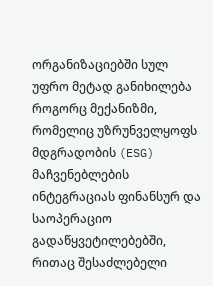ორგანიზაციებში სულ უფრო მეტად განიხილება როგორც მექანიზმი, რომელიც უზრუნველყოფს მდგრადობის (ESG) მაჩვენებლების ინტეგრაციას ფინანსურ და საოპერაციო გადაწყვეტილებებში, რითაც შესაძლებელი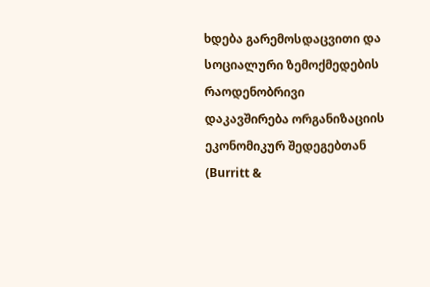ხდება გარემოსდაცვითი და სოციალური ზემოქმედების რაოდენობრივი დაკავშირება ორგანიზაციის ეკონომიკურ შედეგებთან (Burritt &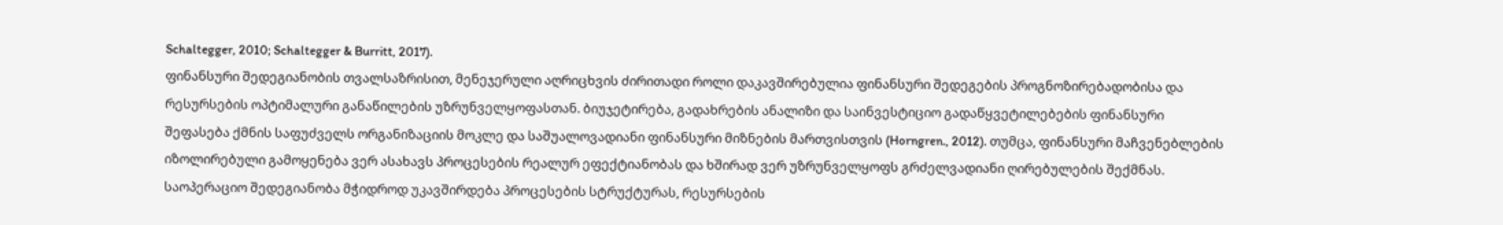Schaltegger, 2010; Schaltegger & Burritt, 2017).
ფინანსური შედეგიანობის თვალსაზრისით, მენეჯერული აღრიცხვის ძირითადი როლი დაკავშირებულია ფინანსური შედეგების პროგნოზირებადობისა და რესურსების ოპტიმალური განაწილების უზრუნველყოფასთან. ბიუჯეტირება, გადახრების ანალიზი და საინვესტიციო გადაწყვეტილებების ფინანსური შეფასება ქმნის საფუძველს ორგანიზაციის მოკლე და საშუალოვადიანი ფინანსური მიზნების მართვისთვის (Horngren., 2012). თუმცა, ფინანსური მაჩვენებლების იზოლირებული გამოყენება ვერ ასახავს პროცესების რეალურ ეფექტიანობას და ხშირად ვერ უზრუნველყოფს გრძელვადიანი ღირებულების შექმნას.
საოპერაციო შედეგიანობა მჭიდროდ უკავშირდება პროცესების სტრუქტურას, რესურსების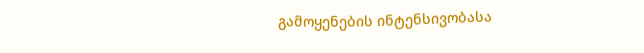გამოყენების ინტენსივობასა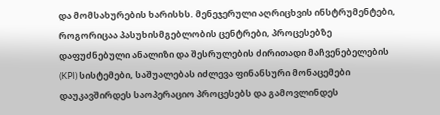და მომსახურების ხარისხს. მენეჯერული აღრიცხვის ინსტრუმენტები, როგორიცაა პასუხისმგებლობის ცენტრები, პროცესებზე დაფუძნებული ანალიზი და შესრულების ძირითადი მაჩვენებელების (KPI) სისტემები, საშუალებას იძლევა ფინანსური მონაცემები დაუკავშირდეს საოპერაციო პროცესებს და გამოვლინდეს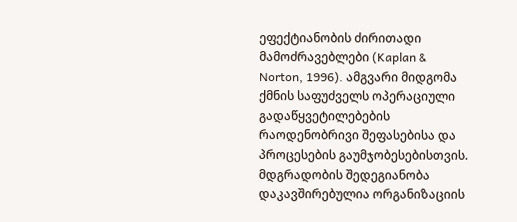ეფექტიანობის ძირითადი მამოძრავებლები (Kaplan & Norton, 1996). ამგვარი მიდგომა ქმნის საფუძველს ოპერაციული გადაწყვეტილებების რაოდენობრივი შეფასებისა და პროცესების გაუმჯობესებისთვის.
მდგრადობის შედეგიანობა დაკავშირებულია ორგანიზაციის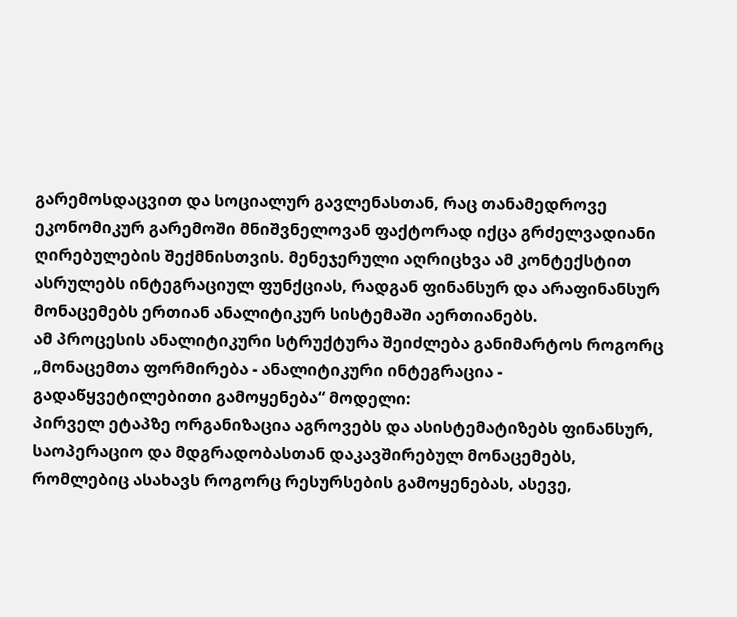გარემოსდაცვით და სოციალურ გავლენასთან, რაც თანამედროვე ეკონომიკურ გარემოში მნიშვნელოვან ფაქტორად იქცა გრძელვადიანი ღირებულების შექმნისთვის. მენეჯერული აღრიცხვა ამ კონტექსტით ასრულებს ინტეგრაციულ ფუნქციას, რადგან ფინანსურ და არაფინანსურ მონაცემებს ერთიან ანალიტიკურ სისტემაში აერთიანებს.
ამ პროცესის ანალიტიკური სტრუქტურა შეიძლება განიმარტოს როგორც „მონაცემთა ფორმირება - ანალიტიკური ინტეგრაცია - გადაწყვეტილებითი გამოყენება“ მოდელი:
პირველ ეტაპზე ორგანიზაცია აგროვებს და ასისტემატიზებს ფინანსურ, საოპერაციო და მდგრადობასთან დაკავშირებულ მონაცემებს, რომლებიც ასახავს როგორც რესურსების გამოყენებას, ასევე,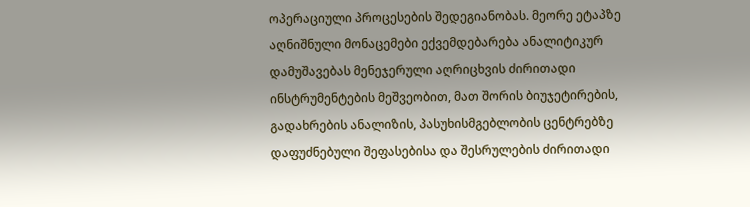ოპერაციული პროცესების შედეგიანობას. მეორე ეტაპზე აღნიშნული მონაცემები ექვემდებარება ანალიტიკურ დამუშავებას მენეჯერული აღრიცხვის ძირითადი ინსტრუმენტების მეშვეობით, მათ შორის ბიუჯეტირების, გადახრების ანალიზის, პასუხისმგებლობის ცენტრებზე დაფუძნებული შეფასებისა და შესრულების ძირითადი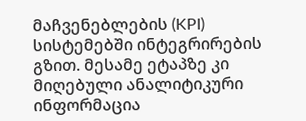მაჩვენებლების (KPI) სისტემებში ინტეგრირების გზით. მესამე ეტაპზე კი მიღებული ანალიტიკური ინფორმაცია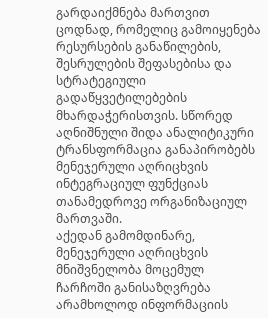გარდაიქმნება მართვით ცოდნად, რომელიც გამოიყენება რესურსების განაწილების, შესრულების შეფასებისა და სტრატეგიული გადაწყვეტილებების მხარდაჭერისთვის. სწორედ აღნიშნული შიდა ანალიტიკური ტრანსფორმაცია განაპირობებს მენეჯერული აღრიცხვის ინტეგრაციულ ფუნქციას თანამედროვე ორგანიზაციულ მართვაში.
აქედან გამომდინარე, მენეჯერული აღრიცხვის მნიშვნელობა მოცემულ ჩარჩოში განისაზღვრება არამხოლოდ ინფორმაციის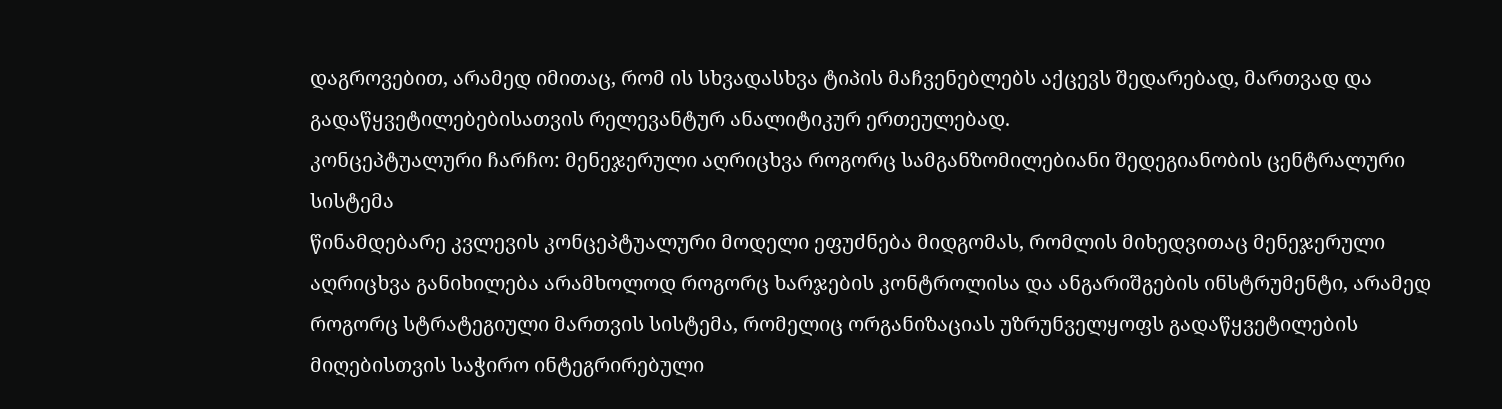დაგროვებით, არამედ იმითაც, რომ ის სხვადასხვა ტიპის მაჩვენებლებს აქცევს შედარებად, მართვად და გადაწყვეტილებებისათვის რელევანტურ ანალიტიკურ ერთეულებად.
კონცეპტუალური ჩარჩო: მენეჯერული აღრიცხვა როგორც სამგანზომილებიანი შედეგიანობის ცენტრალური სისტემა
წინამდებარე კვლევის კონცეპტუალური მოდელი ეფუძნება მიდგომას, რომლის მიხედვითაც მენეჯერული აღრიცხვა განიხილება არამხოლოდ როგორც ხარჯების კონტროლისა და ანგარიშგების ინსტრუმენტი, არამედ როგორც სტრატეგიული მართვის სისტემა, რომელიც ორგანიზაციას უზრუნველყოფს გადაწყვეტილების მიღებისთვის საჭირო ინტეგრირებული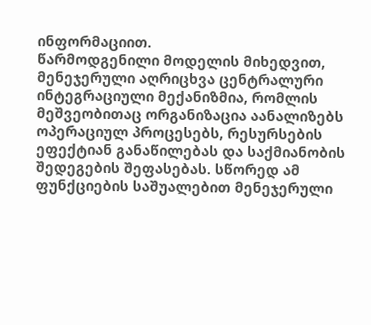ინფორმაციით.
წარმოდგენილი მოდელის მიხედვით, მენეჯერული აღრიცხვა ცენტრალური ინტეგრაციული მექანიზმია, რომლის მეშვეობითაც ორგანიზაცია აანალიზებს ოპერაციულ პროცესებს, რესურსების ეფექტიან განაწილებას და საქმიანობის შედეგების შეფასებას. სწორედ ამ ფუნქციების საშუალებით მენეჯერული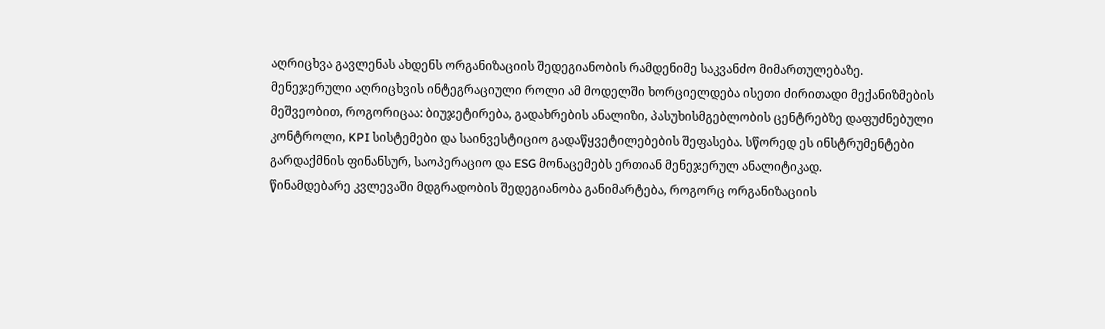აღრიცხვა გავლენას ახდენს ორგანიზაციის შედეგიანობის რამდენიმე საკვანძო მიმართულებაზე.
მენეჯერული აღრიცხვის ინტეგრაციული როლი ამ მოდელში ხორციელდება ისეთი ძირითადი მექანიზმების მეშვეობით, როგორიცაა: ბიუჯეტირება, გადახრების ანალიზი, პასუხისმგებლობის ცენტრებზე დაფუძნებული კონტროლი, KPI სისტემები და საინვესტიციო გადაწყვეტილებების შეფასება. სწორედ ეს ინსტრუმენტები გარდაქმნის ფინანსურ, საოპერაციო და ESG მონაცემებს ერთიან მენეჯერულ ანალიტიკად.
წინამდებარე კვლევაში მდგრადობის შედეგიანობა განიმარტება, როგორც ორგანიზაციის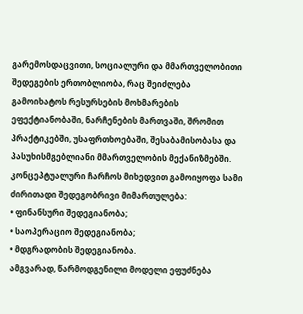გარემოსდაცვითი, სოციალური და მმართველობითი შედეგების ერთობლიობა, რაც შეიძლება გამოიხატოს რესურსების მოხმარების ეფექტიანობაში, ნარჩენების მართვაში, შრომით პრაქტიკებში, უსაფრთხოებაში, შესაბამისობასა და პასუხისმგებლიანი მმართველობის მექანიზმებში.
კონცეპტუალური ჩარჩოს მიხედვით გამოიყოფა სამი ძირითადი შედეგობრივი მიმართულება:
• ფინანსური შედეგიანობა;
• საოპერაციო შედეგიანობა;
• მდგრადობის შედეგიანობა.
ამგვარად, წარმოდგენილი მოდელი ეფუძნება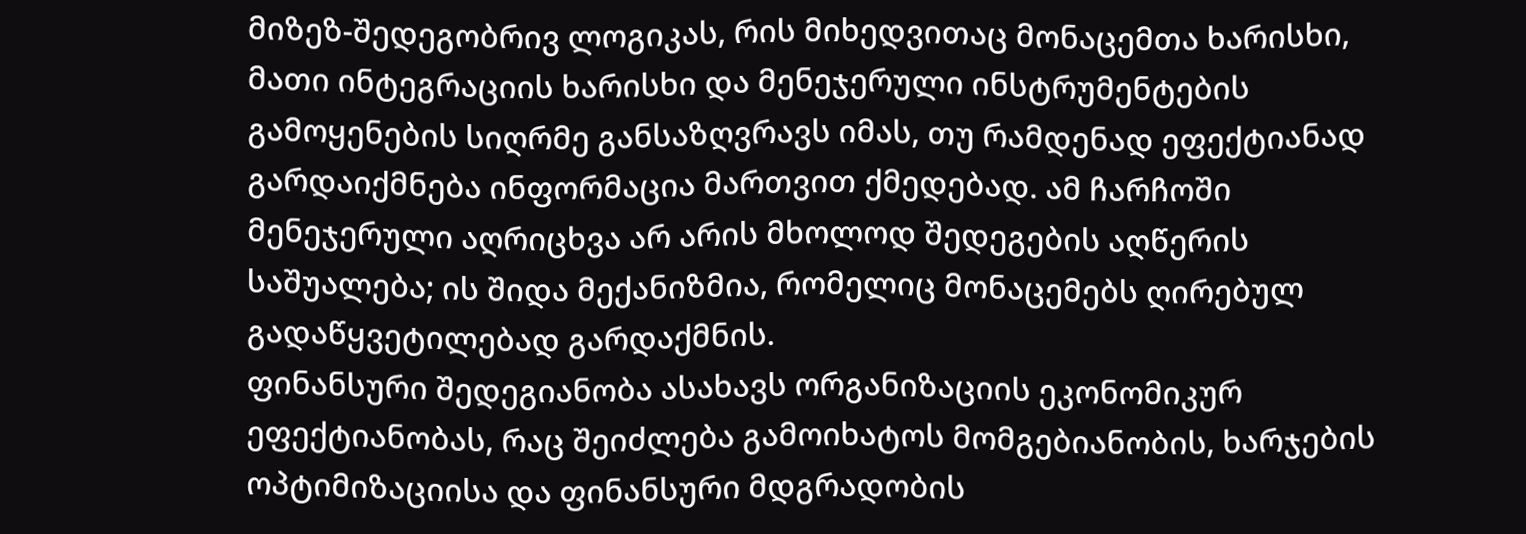მიზეზ-შედეგობრივ ლოგიკას, რის მიხედვითაც მონაცემთა ხარისხი, მათი ინტეგრაციის ხარისხი და მენეჯერული ინსტრუმენტების გამოყენების სიღრმე განსაზღვრავს იმას, თუ რამდენად ეფექტიანად გარდაიქმნება ინფორმაცია მართვით ქმედებად. ამ ჩარჩოში მენეჯერული აღრიცხვა არ არის მხოლოდ შედეგების აღწერის საშუალება; ის შიდა მექანიზმია, რომელიც მონაცემებს ღირებულ გადაწყვეტილებად გარდაქმნის.
ფინანსური შედეგიანობა ასახავს ორგანიზაციის ეკონომიკურ ეფექტიანობას, რაც შეიძლება გამოიხატოს მომგებიანობის, ხარჯების ოპტიმიზაციისა და ფინანსური მდგრადობის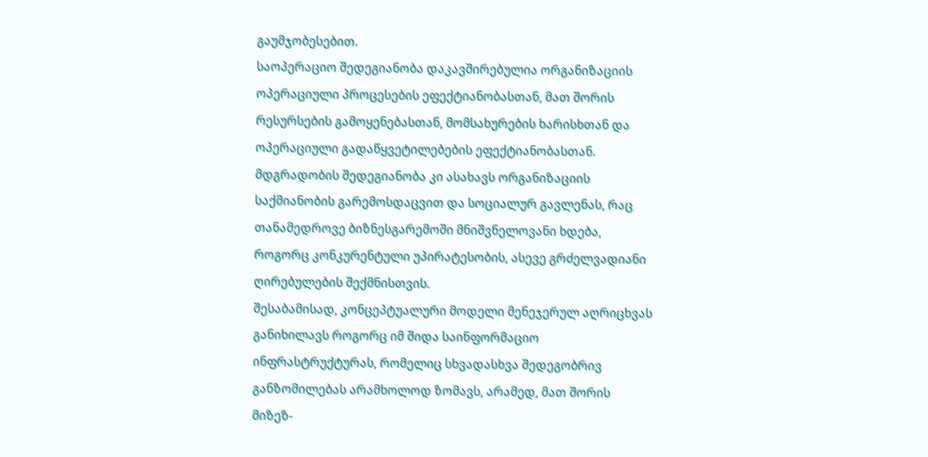გაუმჯობესებით.
საოპერაციო შედეგიანობა დაკავშირებულია ორგანიზაციის ოპერაციული პროცესების ეფექტიანობასთან, მათ შორის რესურსების გამოყენებასთან, მომსახურების ხარისხთან და ოპერაციული გადაწყვეტილებების ეფექტიანობასთან.
მდგრადობის შედეგიანობა კი ასახავს ორგანიზაციის საქმიანობის გარემოსდაცვით და სოციალურ გავლენას, რაც თანამედროვე ბიზნესგარემოში მნიშვნელოვანი ხდება, როგორც კონკურენტული უპირატესობის, ასევე გრძელვადიანი ღირებულების შექმნისთვის.
შესაბამისად, კონცეპტუალური მოდელი მენეჯერულ აღრიცხვას განიხილავს როგორც იმ შიდა საინფორმაციო ინფრასტრუქტურას, რომელიც სხვადასხვა შედეგობრივ განზომილებას არამხოლოდ ზომავს, არამედ, მათ შორის მიზეზ-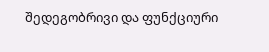შედეგობრივი და ფუნქციური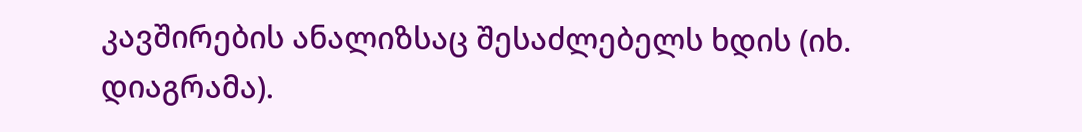კავშირების ანალიზსაც შესაძლებელს ხდის (იხ. დიაგრამა).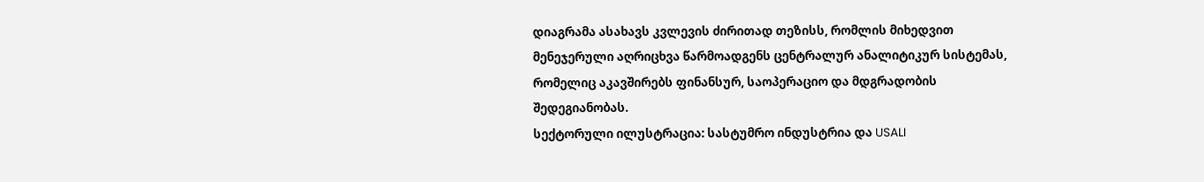დიაგრამა ასახავს კვლევის ძირითად თეზისს, რომლის მიხედვით მენეჯერული აღრიცხვა წარმოადგენს ცენტრალურ ანალიტიკურ სისტემას, რომელიც აკავშირებს ფინანსურ, საოპერაციო და მდგრადობის შედეგიანობას.
სექტორული ილუსტრაცია: სასტუმრო ინდუსტრია და USALI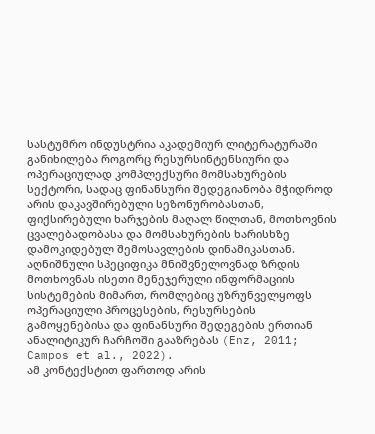სასტუმრო ინდუსტრია აკადემიურ ლიტერატურაში განიხილება როგორც რესურსინტენსიური და ოპერაციულად კომპლექსური მომსახურების სექტორი, სადაც ფინანსური შედეგიანობა მჭიდროდ არის დაკავშირებული სეზონურობასთან, ფიქსირებული ხარჯების მაღალ წილთან, მოთხოვნის ცვალებადობასა და მომსახურების ხარისხზე დამოკიდებულ შემოსავლების დინამიკასთან. აღნიშნული სპეციფიკა მნიშვნელოვნად ზრდის მოთხოვნას ისეთი მენეჯერული ინფორმაციის სისტემების მიმართ, რომლებიც უზრუნველყოფს ოპერაციული პროცესების, რესურსების გამოყენებისა და ფინანსური შედეგების ერთიან ანალიტიკურ ჩარჩოში გააზრებას (Enz, 2011; Campos et al., 2022).
ამ კონტექსტით ფართოდ არის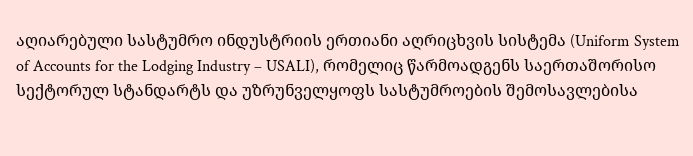აღიარებული სასტუმრო ინდუსტრიის ერთიანი აღრიცხვის სისტემა (Uniform System of Accounts for the Lodging Industry – USALI), რომელიც წარმოადგენს საერთაშორისო სექტორულ სტანდარტს და უზრუნველყოფს სასტუმროების შემოსავლებისა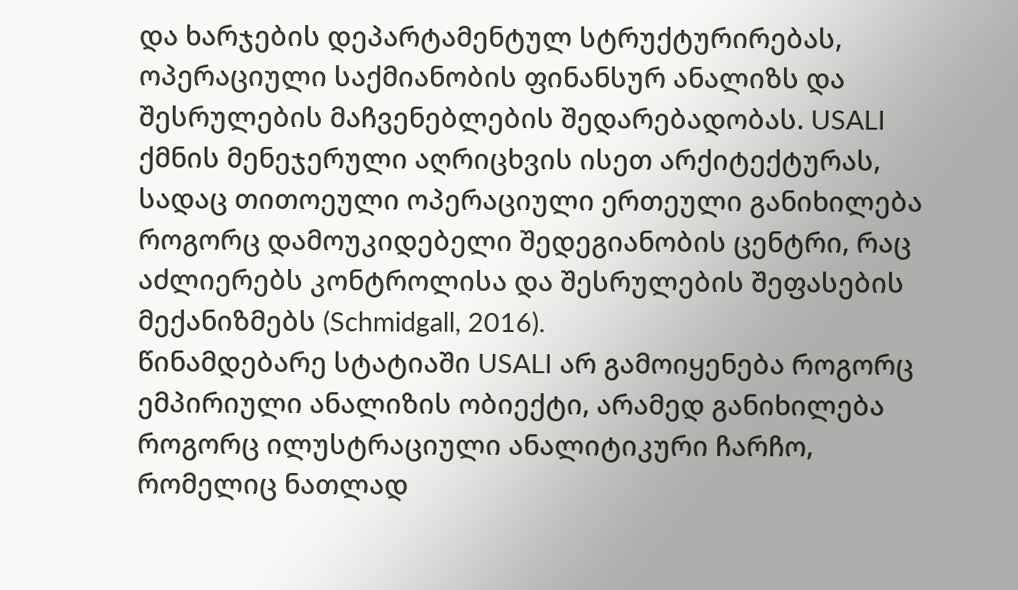და ხარჯების დეპარტამენტულ სტრუქტურირებას, ოპერაციული საქმიანობის ფინანსურ ანალიზს და შესრულების მაჩვენებლების შედარებადობას. USALI ქმნის მენეჯერული აღრიცხვის ისეთ არქიტექტურას, სადაც თითოეული ოპერაციული ერთეული განიხილება როგორც დამოუკიდებელი შედეგიანობის ცენტრი, რაც აძლიერებს კონტროლისა და შესრულების შეფასების მექანიზმებს (Schmidgall, 2016).
წინამდებარე სტატიაში USALI არ გამოიყენება როგორც ემპირიული ანალიზის ობიექტი, არამედ განიხილება როგორც ილუსტრაციული ანალიტიკური ჩარჩო, რომელიც ნათლად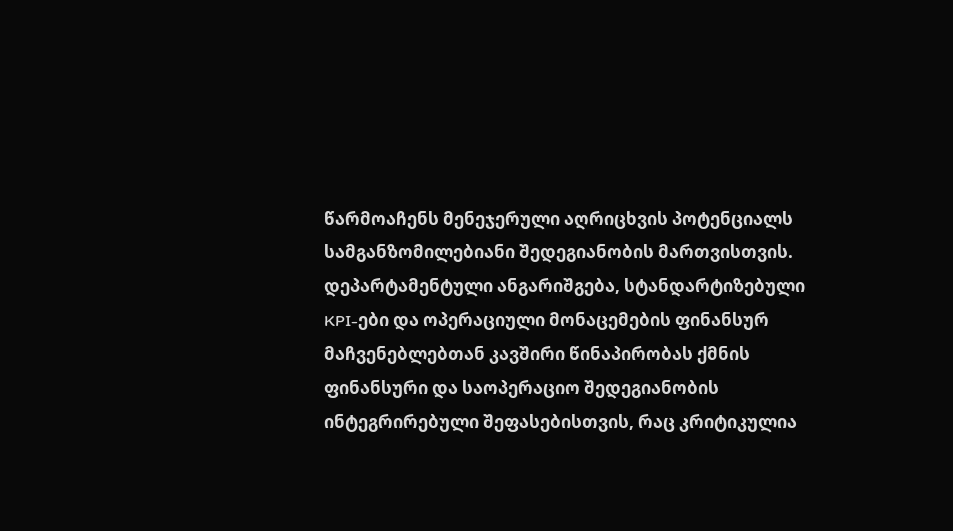წარმოაჩენს მენეჯერული აღრიცხვის პოტენციალს სამგანზომილებიანი შედეგიანობის მართვისთვის. დეპარტამენტული ანგარიშგება, სტანდარტიზებული KPI-ები და ოპერაციული მონაცემების ფინანსურ მაჩვენებლებთან კავშირი წინაპირობას ქმნის ფინანსური და საოპერაციო შედეგიანობის ინტეგრირებული შეფასებისთვის, რაც კრიტიკულია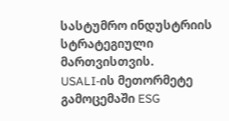სასტუმრო ინდუსტრიის სტრატეგიული მართვისთვის.
USALI-ის მეთორმეტე გამოცემაში ESG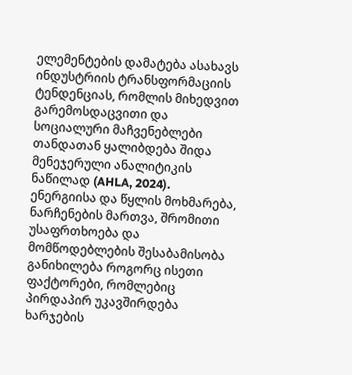ელემენტების დამატება ასახავს ინდუსტრიის ტრანსფორმაციის ტენდენციას, რომლის მიხედვით გარემოსდაცვითი და სოციალური მაჩვენებლები თანდათან ყალიბდება შიდა მენეჯერული ანალიტიკის ნაწილად (AHLA, 2024). ენერგიისა და წყლის მოხმარება, ნარჩენების მართვა, შრომითი უსაფრთხოება და მომწოდებლების შესაბამისობა განიხილება როგორც ისეთი ფაქტორები, რომლებიც პირდაპირ უკავშირდება ხარჯების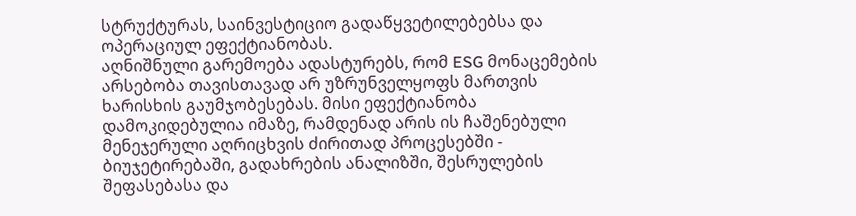სტრუქტურას, საინვესტიციო გადაწყვეტილებებსა და ოპერაციულ ეფექტიანობას.
აღნიშნული გარემოება ადასტურებს, რომ ESG მონაცემების არსებობა თავისთავად არ უზრუნველყოფს მართვის ხარისხის გაუმჯობესებას. მისი ეფექტიანობა დამოკიდებულია იმაზე, რამდენად არის ის ჩაშენებული მენეჯერული აღრიცხვის ძირითად პროცესებში - ბიუჯეტირებაში, გადახრების ანალიზში, შესრულების შეფასებასა და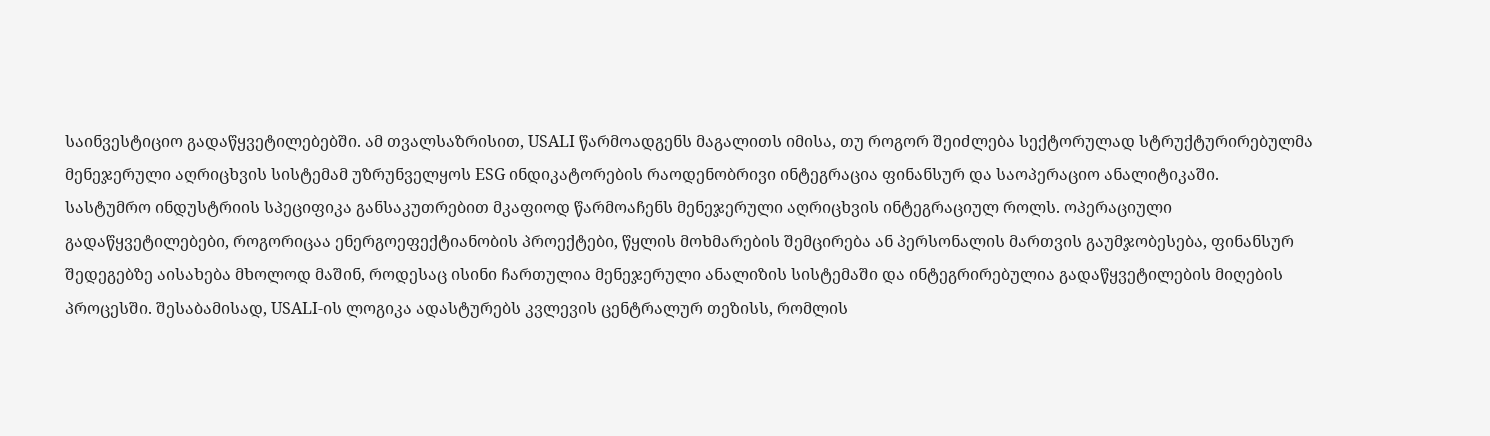საინვესტიციო გადაწყვეტილებებში. ამ თვალსაზრისით, USALI წარმოადგენს მაგალითს იმისა, თუ როგორ შეიძლება სექტორულად სტრუქტურირებულმა მენეჯერული აღრიცხვის სისტემამ უზრუნველყოს ESG ინდიკატორების რაოდენობრივი ინტეგრაცია ფინანსურ და საოპერაციო ანალიტიკაში.
სასტუმრო ინდუსტრიის სპეციფიკა განსაკუთრებით მკაფიოდ წარმოაჩენს მენეჯერული აღრიცხვის ინტეგრაციულ როლს. ოპერაციული გადაწყვეტილებები, როგორიცაა ენერგოეფექტიანობის პროექტები, წყლის მოხმარების შემცირება ან პერსონალის მართვის გაუმჯობესება, ფინანსურ შედეგებზე აისახება მხოლოდ მაშინ, როდესაც ისინი ჩართულია მენეჯერული ანალიზის სისტემაში და ინტეგრირებულია გადაწყვეტილების მიღების პროცესში. შესაბამისად, USALI-ის ლოგიკა ადასტურებს კვლევის ცენტრალურ თეზისს, რომლის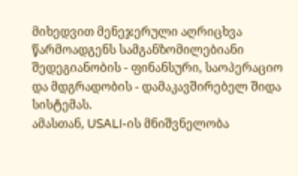მიხედვით მენეჯერული აღრიცხვა წარმოადგენს სამგანზომილებიანი შედეგიანობის - ფინანსური, საოპერაციო და მდგრადობის - დამაკავშირებელ შიდა სისტემას.
ამასთან, USALI-ის მნიშვნელობა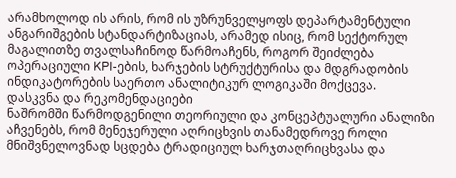არამხოლოდ ის არის, რომ ის უზრუნველყოფს დეპარტამენტული ანგარიშგების სტანდარტიზაციას, არამედ ისიც, რომ სექტორულ მაგალითზე თვალსაჩინოდ წარმოაჩენს, როგორ შეიძლება ოპერაციული KPI-ების, ხარჯების სტრუქტურისა და მდგრადობის ინდიკატორების საერთო ანალიტიკურ ლოგიკაში მოქცევა.
დასკვნა და რეკომენდაციები
ნაშრომში წარმოდგენილი თეორიული და კონცეპტუალური ანალიზი აჩვენებს, რომ მენეჯერული აღრიცხვის თანამედროვე როლი მნიშვნელოვნად სცდება ტრადიციულ ხარჯთაღრიცხვასა და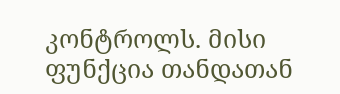კონტროლს. მისი ფუნქცია თანდათან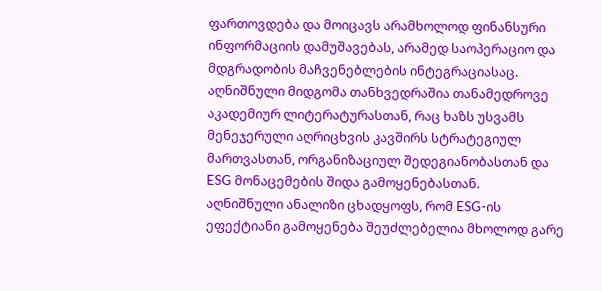ფართოვდება და მოიცავს არამხოლოდ ფინანსური ინფორმაციის დამუშავებას, არამედ საოპერაციო და მდგრადობის მაჩვენებლების ინტეგრაციასაც. აღნიშნული მიდგომა თანხვედრაშია თანამედროვე აკადემიურ ლიტერატურასთან, რაც ხაზს უსვამს მენეჯერული აღრიცხვის კავშირს სტრატეგიულ მართვასთან, ორგანიზაციულ შედეგიანობასთან და ESG მონაცემების შიდა გამოყენებასთან.
აღნიშნული ანალიზი ცხადყოფს, რომ ESG-ის ეფექტიანი გამოყენება შეუძლებელია მხოლოდ გარე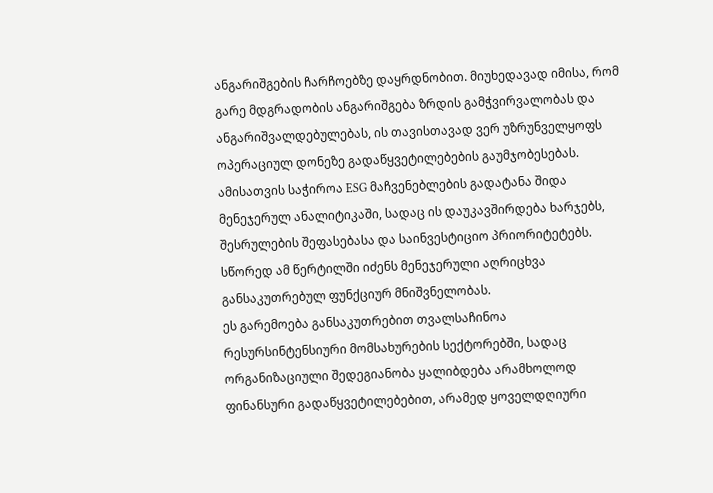ანგარიშგების ჩარჩოებზე დაყრდნობით. მიუხედავად იმისა, რომ გარე მდგრადობის ანგარიშგება ზრდის გამჭვირვალობას და ანგარიშვალდებულებას, ის თავისთავად ვერ უზრუნველყოფს ოპერაციულ დონეზე გადაწყვეტილებების გაუმჯობესებას. ამისათვის საჭიროა ESG მაჩვენებლების გადატანა შიდა მენეჯერულ ანალიტიკაში, სადაც ის დაუკავშირდება ხარჯებს, შესრულების შეფასებასა და საინვესტიციო პრიორიტეტებს. სწორედ ამ წერტილში იძენს მენეჯერული აღრიცხვა განსაკუთრებულ ფუნქციურ მნიშვნელობას.
ეს გარემოება განსაკუთრებით თვალსაჩინოა რესურსინტენსიური მომსახურების სექტორებში, სადაც ორგანიზაციული შედეგიანობა ყალიბდება არამხოლოდ ფინანსური გადაწყვეტილებებით, არამედ ყოველდღიური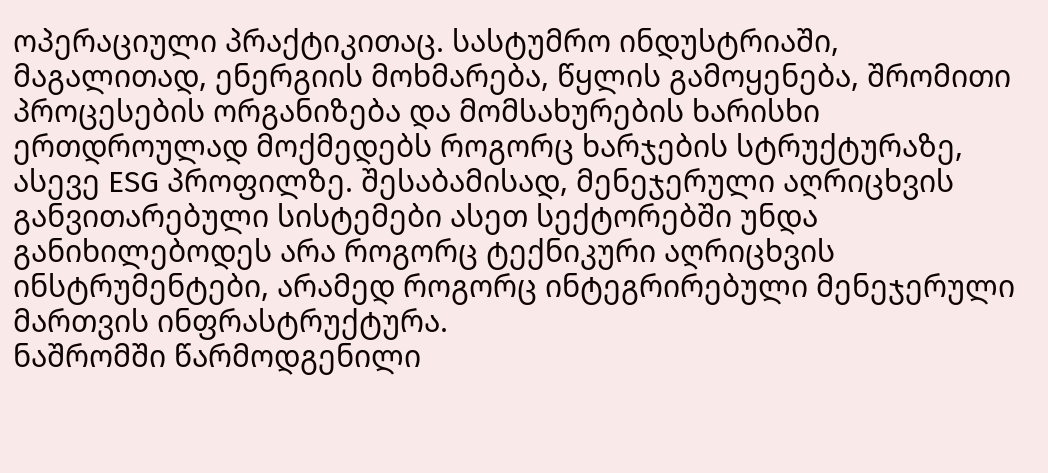ოპერაციული პრაქტიკითაც. სასტუმრო ინდუსტრიაში, მაგალითად, ენერგიის მოხმარება, წყლის გამოყენება, შრომითი პროცესების ორგანიზება და მომსახურების ხარისხი ერთდროულად მოქმედებს როგორც ხარჯების სტრუქტურაზე, ასევე ESG პროფილზე. შესაბამისად, მენეჯერული აღრიცხვის განვითარებული სისტემები ასეთ სექტორებში უნდა განიხილებოდეს არა როგორც ტექნიკური აღრიცხვის ინსტრუმენტები, არამედ როგორც ინტეგრირებული მენეჯერული მართვის ინფრასტრუქტურა.
ნაშრომში წარმოდგენილი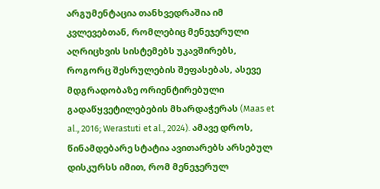არგუმენტაცია თანხვედრაშია იმ კვლევებთან, რომლებიც მენეჯერული აღრიცხვის სისტემებს უკავშირებს, როგორც შესრულების შეფასებას, ასევე მდგრადობაზე ორიენტირებული გადაწყვეტილებების მხარდაჭერას (Maas et al., 2016; Werastuti et al., 2024). ამავე დროს, წინამდებარე სტატია ავითარებს არსებულ დისკურსს იმით, რომ მენეჯერულ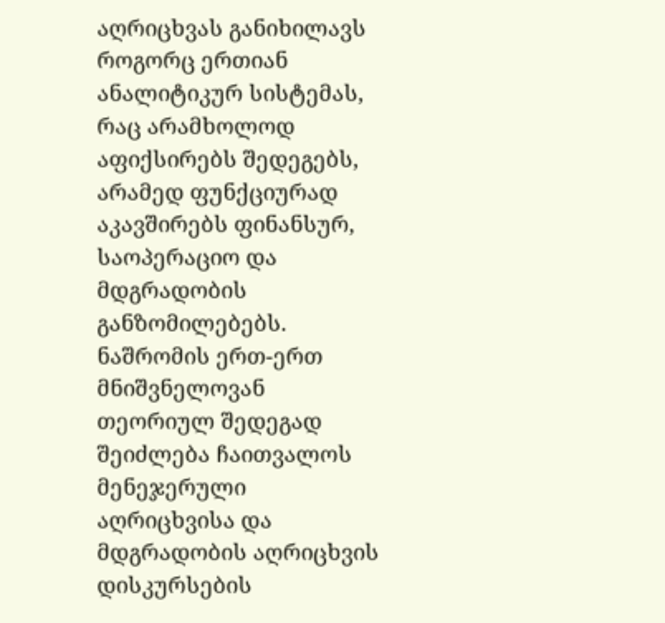აღრიცხვას განიხილავს როგორც ერთიან ანალიტიკურ სისტემას, რაც არამხოლოდ აფიქსირებს შედეგებს, არამედ ფუნქციურად აკავშირებს ფინანსურ, საოპერაციო და მდგრადობის განზომილებებს.
ნაშრომის ერთ-ერთ მნიშვნელოვან თეორიულ შედეგად შეიძლება ჩაითვალოს მენეჯერული აღრიცხვისა და მდგრადობის აღრიცხვის დისკურსების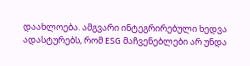დაახლოება. ამგვარი ინტეგრირებული ხედვა ადასტურებს, რომ ESG მაჩვენებლები არ უნდა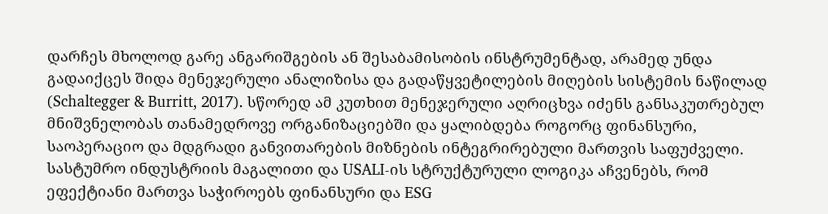დარჩეს მხოლოდ გარე ანგარიშგების ან შესაბამისობის ინსტრუმენტად, არამედ უნდა გადაიქცეს შიდა მენეჯერული ანალიზისა და გადაწყვეტილების მიღების სისტემის ნაწილად (Schaltegger & Burritt, 2017). სწორედ ამ კუთხით მენეჯერული აღრიცხვა იძენს განსაკუთრებულ მნიშვნელობას თანამედროვე ორგანიზაციებში და ყალიბდება როგორც ფინანსური, საოპერაციო და მდგრადი განვითარების მიზნების ინტეგრირებული მართვის საფუძველი.
სასტუმრო ინდუსტრიის მაგალითი და USALI-ის სტრუქტურული ლოგიკა აჩვენებს, რომ ეფექტიანი მართვა საჭიროებს ფინანსური და ESG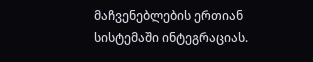მაჩვენებლების ერთიან სისტემაში ინტეგრაციას.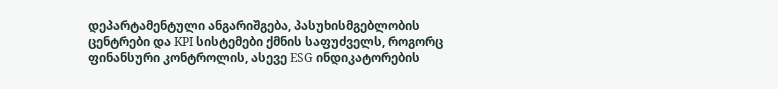დეპარტამენტული ანგარიშგება, პასუხისმგებლობის ცენტრები და KPI სისტემები ქმნის საფუძველს, როგორც ფინანსური კონტროლის, ასევე ESG ინდიკატორების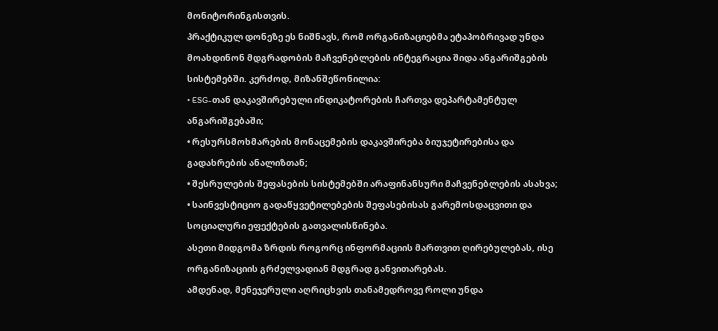მონიტორინგისთვის.
პრაქტიკულ დონეზე ეს ნიშნავს, რომ ორგანიზაციებმა ეტაპობრივად უნდა მოახდინონ მდგრადობის მაჩვენებლების ინტეგრაცია შიდა ანგარიშგების სისტემებში. კერძოდ, მიზანშეწონილია:
• ESG-თან დაკავშირებული ინდიკატორების ჩართვა დეპარტამენტულ ანგარიშგებაში;
• რესურსმოხმარების მონაცემების დაკავშირება ბიუჯეტირებისა და გადახრების ანალიზთან;
• შესრულების შეფასების სისტემებში არაფინანსური მაჩვენებლების ასახვა;
• საინვესტიციო გადაწყვეტილებების შეფასებისას გარემოსდაცვითი და სოციალური ეფექტების გათვალისწინება.
ასეთი მიდგომა ზრდის როგორც ინფორმაციის მართვით ღირებულებას, ისე ორგანიზაციის გრძელვადიან მდგრად განვითარებას.
ამდენად, მენეჯერული აღრიცხვის თანამედროვე როლი უნდა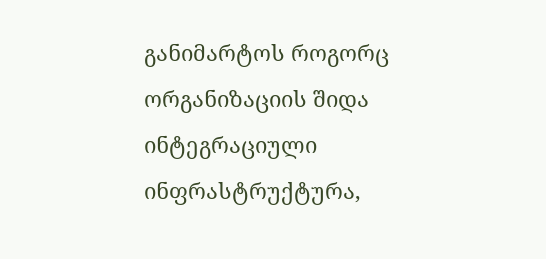განიმარტოს როგორც ორგანიზაციის შიდა ინტეგრაციული ინფრასტრუქტურა,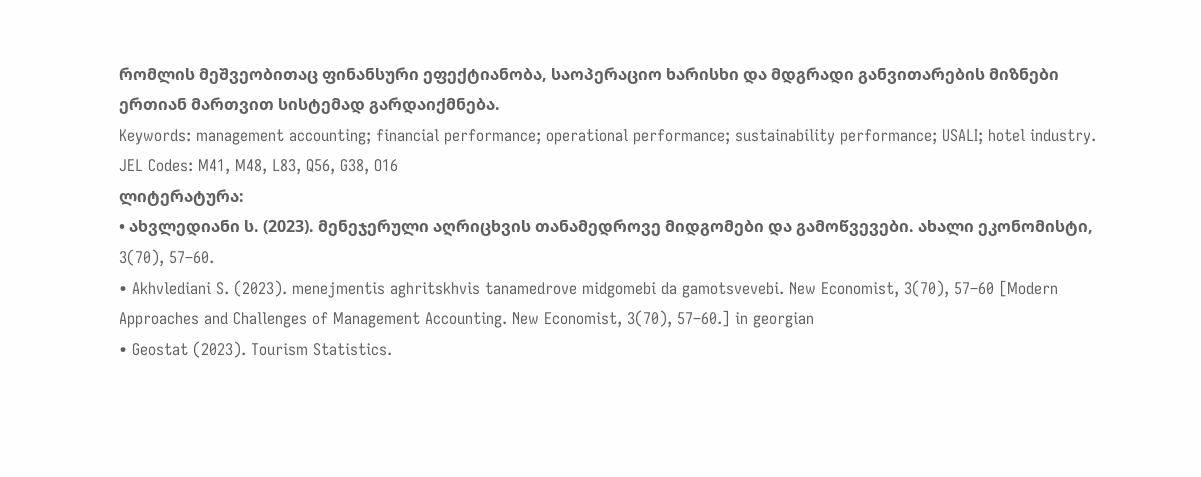რომლის მეშვეობითაც ფინანსური ეფექტიანობა, საოპერაციო ხარისხი და მდგრადი განვითარების მიზნები ერთიან მართვით სისტემად გარდაიქმნება.
Keywords: management accounting; financial performance; operational performance; sustainability performance; USALI; hotel industry.
JEL Codes: M41, M48, L83, Q56, G38, O16
ლიტერატურა:
• ახვლედიანი ს. (2023). მენეჯერული აღრიცხვის თანამედროვე მიდგომები და გამოწვევები. ახალი ეკონომისტი, 3(70), 57–60.
• Akhvlediani S. (2023). menejmentis aghritskhvis tanamedrove midgomebi da gamotsvevebi. New Economist, 3(70), 57–60 [Modern Approaches and Challenges of Management Accounting. New Economist, 3(70), 57–60.] in georgian
• Geostat (2023). Tourism Statistics.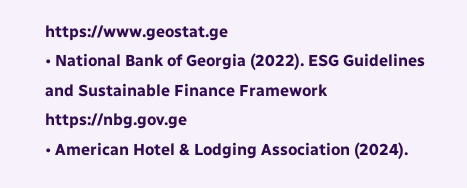https://www.geostat.ge
• National Bank of Georgia (2022). ESG Guidelines and Sustainable Finance Framework
https://nbg.gov.ge
• American Hotel & Lodging Association (2024).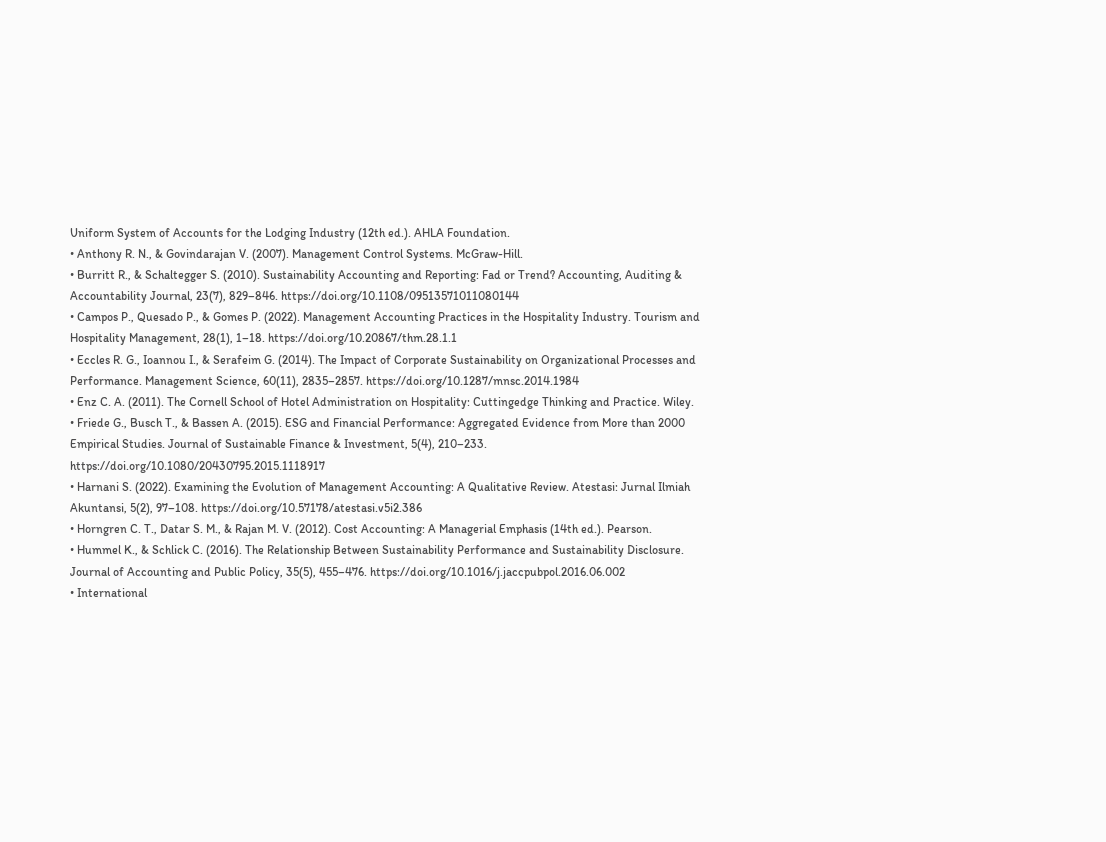Uniform System of Accounts for the Lodging Industry (12th ed.). AHLA Foundation.
• Anthony R. N., & Govindarajan V. (2007). Management Control Systems. McGraw-Hill.
• Burritt R., & Schaltegger S. (2010). Sustainability Accounting and Reporting: Fad or Trend? Accounting, Auditing & Accountability Journal, 23(7), 829–846. https://doi.org/10.1108/09513571011080144
• Campos P., Quesado P., & Gomes P. (2022). Management Accounting Practices in the Hospitality Industry. Tourism and Hospitality Management, 28(1), 1–18. https://doi.org/10.20867/thm.28.1.1
• Eccles R. G., Ioannou I., & Serafeim G. (2014). The Impact of Corporate Sustainability on Organizational Processes and Performance. Management Science, 60(11), 2835–2857. https://doi.org/10.1287/mnsc.2014.1984
• Enz C. A. (2011). The Cornell School of Hotel Administration on Hospitality: Cuttingedge Thinking and Practice. Wiley.
• Friede G., Busch T., & Bassen A. (2015). ESG and Financial Performance: Aggregated Evidence from More than 2000 Empirical Studies. Journal of Sustainable Finance & Investment, 5(4), 210–233. https://doi.org/10.1080/20430795.2015.1118917
• Harnani S. (2022). Examining the Evolution of Management Accounting: A Qualitative Review. Atestasi: Jurnal Ilmiah Akuntansi, 5(2), 97–108. https://doi.org/10.57178/atestasi.v5i2.386
• Horngren C. T., Datar S. M., & Rajan M. V. (2012). Cost Accounting: A Managerial Emphasis (14th ed.). Pearson.
• Hummel K., & Schlick C. (2016). The Relationship Between Sustainability Performance and Sustainability Disclosure. Journal of Accounting and Public Policy, 35(5), 455–476. https://doi.org/10.1016/j.jaccpubpol.2016.06.002
• International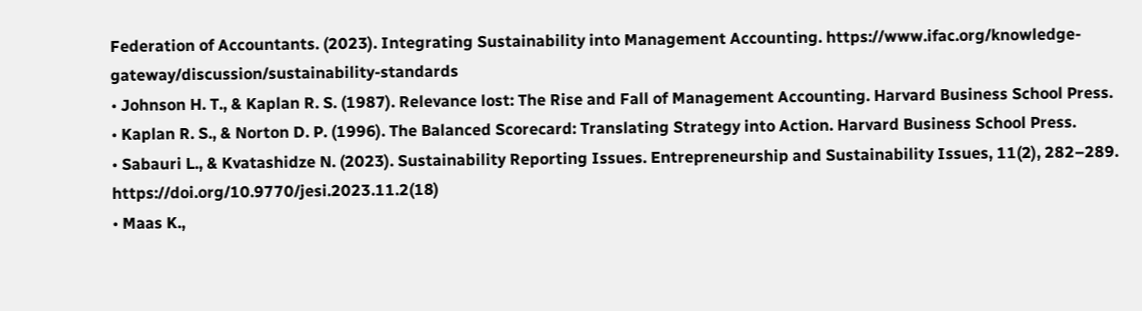Federation of Accountants. (2023). Integrating Sustainability into Management Accounting. https://www.ifac.org/knowledge-gateway/discussion/sustainability-standards
• Johnson H. T., & Kaplan R. S. (1987). Relevance lost: The Rise and Fall of Management Accounting. Harvard Business School Press.
• Kaplan R. S., & Norton D. P. (1996). The Balanced Scorecard: Translating Strategy into Action. Harvard Business School Press.
• Sabauri L., & Kvatashidze N. (2023). Sustainability Reporting Issues. Entrepreneurship and Sustainability Issues, 11(2), 282–289. https://doi.org/10.9770/jesi.2023.11.2(18)
• Maas K.,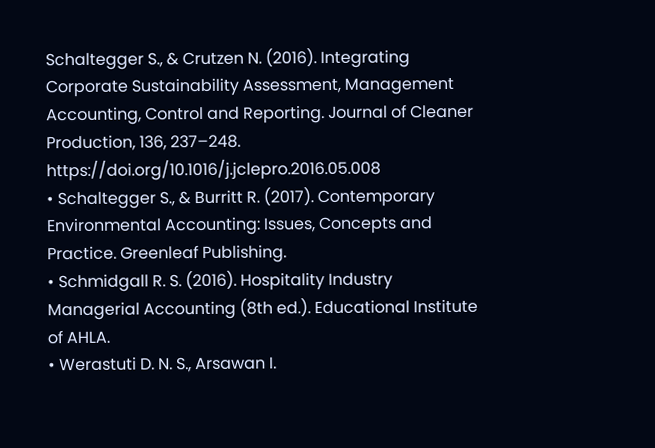Schaltegger S., & Crutzen N. (2016). Integrating Corporate Sustainability Assessment, Management Accounting, Control and Reporting. Journal of Cleaner Production, 136, 237–248. https://doi.org/10.1016/j.jclepro.2016.05.008
• Schaltegger S., & Burritt R. (2017). Contemporary Environmental Accounting: Issues, Concepts and Practice. Greenleaf Publishing.
• Schmidgall R. S. (2016). Hospitality Industry Managerial Accounting (8th ed.). Educational Institute of AHLA.
• Werastuti D. N. S., Arsawan I.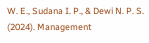W. E., Sudana I. P., & Dewi N. P. S. (2024). Management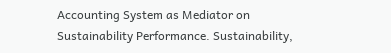Accounting System as Mediator on Sustainability Performance. Sustainability,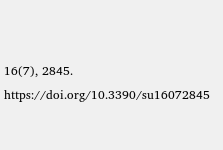16(7), 2845. https://doi.org/10.3390/su16072845